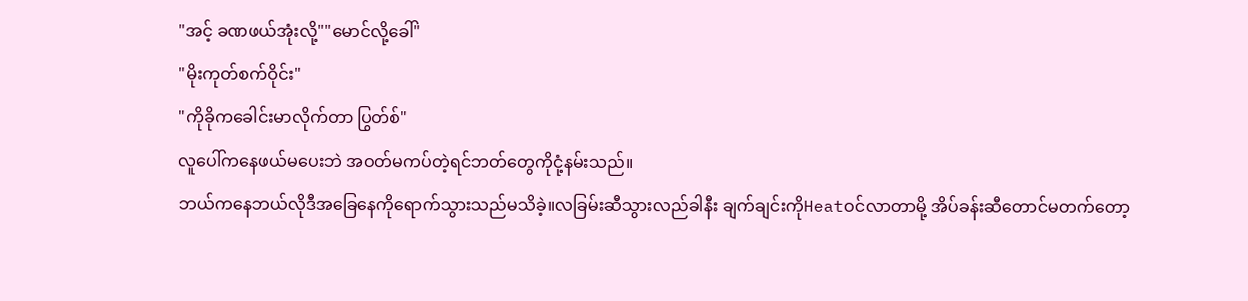"အင့် ခဏဖယ်အုံးလို့""မောင်လို့ခေါ်"
"မိုးကုတ်စက်ဝိုင်း"
"ကိုခိုကခေါင်းမာလိုက်တာ ပြွတ်စ်"
လူပေါ်ကနေဖယ်မပေးဘဲ အဝတ်မကပ်တဲ့ရင်ဘတ်တွေကိုငုံ့နမ်းသည်။
ဘယ်ကနေဘယ်လိုဒီအခြေနေကိုရောက်သွားသည်မသိခဲ့။လခြမ်းဆီသွားလည်ခါနီး ချက်ချင်းကိုHeatဝင်လာတာမို့ အိပ်ခန်းဆီတောင်မတက်တော့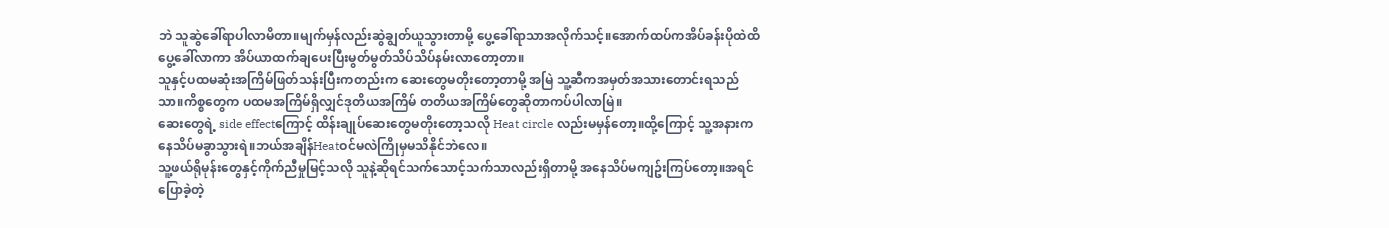ဘဲ သူဆွဲခေါ်ရာပါလာမိတာ။မျက်မှန်လည်းဆွဲချွတ်ယူသွားတာမို့ ပွေ့ခေါ်ရာသာအလိုက်သင့်။အောက်ထပ်ကအိပ်ခန်းပိုထဲထိပွေ့ခေါ်လာကာ အိပ်ယာထက်ချပေးပြီးမွတ်မွတ်သိပ်သိပ်နမ်းလာတော့တာ။
သူနှင့်ပထမဆုံးအကြိမ်ဖြတ်သန်းပြီးကတည်းက ဆေးတွေမတိုးတော့တာမို့ အမြဲ သူ့ဆီကအမှတ်အသားတောင်းရသည်သာ။ကိစ္စတွေက ပထမအကြိမ်ရှိလျှင်ဒုတိယအကြိမ် တတိယအကြိမ်တွေဆိုတာကပ်ပါလာမြဲ။
ဆေးတွေရဲ့ side effectကြောင့် ထိန်းချုပ်ဆေးတွေမတိုးတော့သလို Heat circle လည်းမမှန်တော့။ထို့ကြောင့် သူ့အနားကနေသိပ်မခွာသွားရဲ။ဘယ်အချိန်Heatဝင်မလဲကြိုမှမသိနိုင်ဘဲလေ။
သူ့ဖယ်ရိုမုန်းတွေနှင့်ကိုက်ညီမှုမြင့်သလို သူနဲ့ဆိုရင်သက်သောင့်သက်သာလည်းရှိတာမို့ အနေသိပ်မကျဥ်းကြပ်တော့။အရင်ပြောခဲ့တဲ့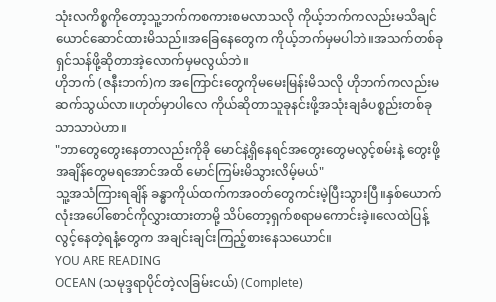သုံးလကိစ္စကိုတော့သူ့ဘက်ကစကားစမလာသလို ကိုယ့်ဘက်ကလည်းမသိချင်ယောင်ဆောင်ထားမိသည်။အခြေနေတွေက ကိုယ့်ဘက်မှမပါဘဲ။အသက်တစ်ခုရှင်သန်ဖို့ဆိုတာအဲ့လောက်မှမလွယ်ဘဲ။
ဟိုဘက် (ဇနီးဘက်)က အကြောင်းတွေကိုမမေးမြန်းမိသလို ဟိုဘက်ကလည်းမဆက်သွယ်လာ။ဟုတ်မှာပါလေ ကိုယ်ဆိုတာသူခုနင်းဖို့အသုံးချခံပစ္စည်းတစ်ခုသာသာပဲဟာ။
"ဘာတွေတွေးနေတာလည်းကိုခို မောင်နဲ့ရှိနေရင်အတွေးတွေမလွင့်စမ်းနဲ့ တွေးဖို့အချိန်တွေမရအောင်အထိ မောင်ကြမ်းမိသွားလိမ့်မယ်"
သူ့အသံကြားရချိန် ခန္ဓာကိုယ်ထက်ကအဝတ်တွေကင်းမဲ့ပြီးသွားပြီ။နှစ်ယောက်လုံးအပေါ်စောင်ကိုလွှားထားတာမို့ သိပ်တော့ရှက်စရာမကောင်းခဲ့။လေထဲပြန့်လွင့်နေတဲ့ရနံ့တွေက အချင်းချင်းကြည့်စားနေသယောင်။
YOU ARE READING
OCEAN (သမုဒ္ဒရာပိုင်တဲ့လခြမ်းငယ်) (Complete)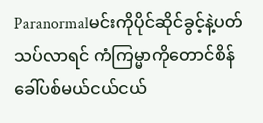Paranormalမင်းကိုပိုင်ဆိုင်ခွင့်နဲ့ပတ်သပ်လာရင် ကံကြမ္မာကိုတောင်စိန်ခေါ်ပစ်မယ်ငယ်ငယ်